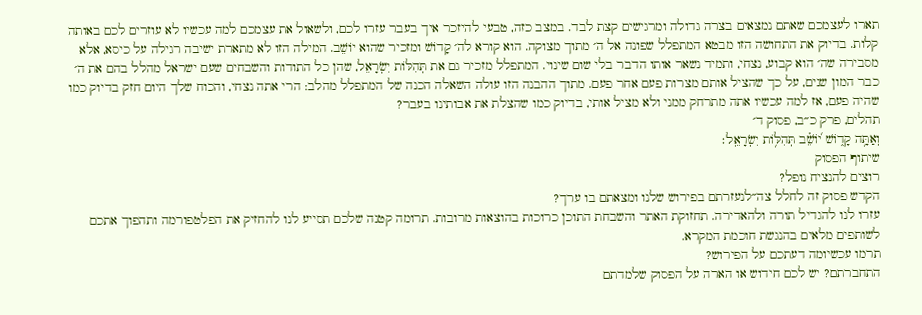תארו לעצמכם שאתם נמצאים בצרה גדולה ומרגישים קצת לבד. במצב כזה, טבעי להיזכר איך בעבר עזרו לכם, ולשאול את עצמכם למה עכשיו לא עוזרים לכם באותה קלות. בדיוק את התחושה הזו מבטא המתפלל שפונה אל ה׳ מתוך מצוקה. הוא קורא לה׳ קָדוֹשׁ ומזכיר שהוא יוֹשֵׁב. המילה הזו לא מתארת ישיבה רגילה על כיסא, אלא מסבירה שה׳ הוא קבוע, נצחי, ותמיד נשאר אותו הדבר בלי שום שינוי. המתפלל מזכיר גם את תְּהִלּוֹת יִשְׂרָאֵל, שהן כל התודות והשבחים שעם ישראל מהלל בהם את ה׳ כבר המון שנים, על כך שהציל אותם מצרות פעם אחר פעם. מתוך ההבנה הזו עולה השאלה הכנה של המתפלל מהלב: הרי אתה נצחי, והכוח שלך היום חזק בדיוק כמו שהיה פעם, אז למה עכשיו אתה מתרחק ממני ולא מציל אותי, בדיוק כמו שהצלת את אבותינו בעבר?
תהלים, פרק כ״ב, פסוק ד׳
וְאַתָּ֥ה קָד֑וֹשׁ י֝וֹשֵׁ֗ב תְּהִלּ֥וֹת יִשְׂרָאֵֽל׃
שיתוף הפסוק
רוצים להנציח נופל?
הקדש פסוק זה לחלל צה״לנעזרתם בפירוש שלנו ומצאתם בו ערך?
עזרו לנו להגדיל תורה ולהאדירה. תחזוקת האתר והשבחת התוכן כרוכות בהוצאות מרובות. תרומה קטנה שלכם תסייע לנו להחזיק את הפלטפורמה ותהפוך אתכם לשותפים מלאים בהנגשת חוכמת המקרא.
תרמו עכשיומה דעתכם על הפירוש?
התחברתם? יש לכם חידוש או הארה על הפסוק שלמדתם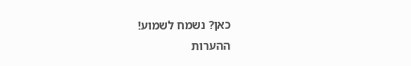כאן? נשמח לשמוע!
ההערות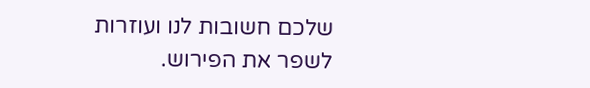שלכם חשובות לנו ועוזרות לשפר את הפירוש.